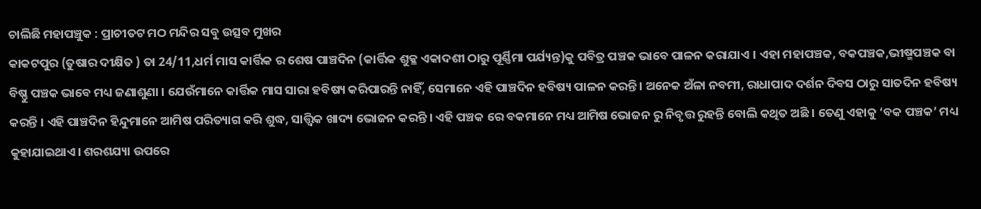ଚାଲିଛି ମହାପଞ୍ଚୁକ : ପ୍ରାଚୀତଟ ମଠ ମନ୍ଦିର ସବୁ ଉତ୍ସବ ମୁଖର
କାକଟପୁର (ତୁଷାର ଦୀକ୍ଷିତ ) ତା 24/11,ଧର୍ମ ମାସ କାର୍ତ୍ତିକ ର ଶେଷ ପାଞ୍ଚଦିନ (କାର୍ତ୍ତିକ ଶୁକ୍ଳ ଏକାଦଶୀ ଠାରୁ ପୂର୍ଣ୍ଣିମା ପର୍ଯ୍ୟନ୍ତ)କୁ ପବିତ୍ର ପଞ୍ଚକ ଭାବେ ପାଳନ କରାଯାଏ । ଏହା ମହାପଞ୍ଚକ, ବକପଞ୍ଚକ,ଭୀଷ୍ମପଞ୍ଚକ ବା ବିଷ୍ଣୁ ପଞ୍ଚକ ଭାବେ ମଧ୍ୟ ଜଣାଶୁଣା । ଯେଉଁମାନେ କାର୍ତ୍ତିକ ମାସ ସାରା ହବିଷ୍ୟ କରିପାରନ୍ତି ନାହିଁ, ସେମାନେ ଏହି ପାଞ୍ଚଦିନ ହବିଷ୍ୟ ପାଳନ କରନ୍ତି । ଅନେକ ଅଁଳା ନବମୀ, ରାଧାପାଦ ଦର୍ଶନ ଦିବସ ଠାରୁ ସାତଦିନ ହବିଷ୍ୟ କରନ୍ତି । ଏହି ପାଞ୍ଚଦିନ ହିନ୍ଦୁମାନେ ଆମିଷ ପରିତ୍ୟାଗ କରି ଶୁଦ୍ଧ, ସାତ୍ତ୍ୱିକ ଖାଦ୍ୟ ଭୋଜନ କରନ୍ତି । ଏହି ପଞ୍ଚକ ରେ ବକମାନେ ମଧ୍ୟ ଆମିଷ ଭୋଜନ ରୁ ନିବୃତ୍ତ ରୁହନ୍ତି ବୋଲି କଥିତ ଅଛି । ତେଣୁ ଏହାକୁ ‘ବକ ପଞ୍ଚକ’ ମଧ୍ୟ କୁହାଯାଇଥାଏ। ଶରଶଯ୍ୟା ଉପରେ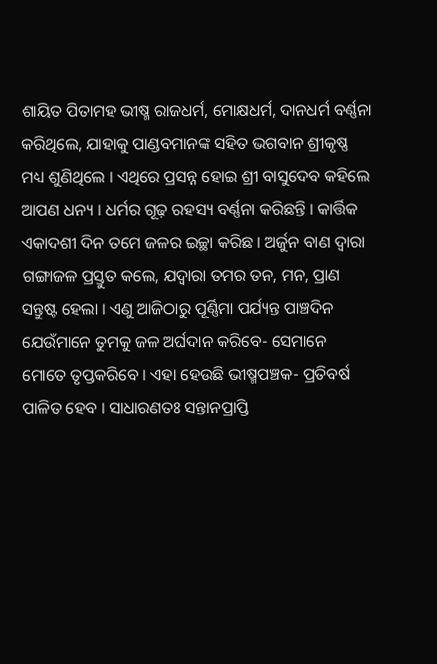ଶାୟିତ ପିତାମହ ଭୀଷ୍ମ ରାଜଧର୍ମ, ମୋକ୍ଷଧର୍ମ, ଦାନଧର୍ମ ବର୍ଣ୍ଣନା କରିଥିଲେ, ଯାହାକୁ ପାଣ୍ଡବମାନଙ୍କ ସହିତ ଭଗବାନ ଶ୍ରୀକୃଷ୍ଣ ମଧ୍ୟ ଶୁଣିଥିଲେ । ଏଥିରେ ପ୍ରସନ୍ନ ହୋଇ ଶ୍ରୀ ବାସୁଦେବ କହିଲେ ଆପଣ ଧନ୍ୟ । ଧର୍ମର ଗୂଢ଼ ରହସ୍ୟ ବର୍ଣ୍ଣନା କରିଛନ୍ତି । କାର୍ତ୍ତିକ ଏକାଦଶୀ ଦିନ ତମେ ଜଳର ଇଚ୍ଛା କରିଛ । ଅର୍ଜୁନ ବାଣ ଦ୍ୱାରା ଗଙ୍ଗାଜଳ ପ୍ରସ୍ତୁତ କଲେ, ଯଦ୍ୱାରା ତମର ତନ, ମନ, ପ୍ରାଣ ସନ୍ତୁଷ୍ଟ ହେଲା । ଏଣୁ ଆଜିଠାରୁ ପୂର୍ଣ୍ଣିମା ପର୍ଯ୍ୟନ୍ତ ପାଞ୍ଚଦିନ ଯେଉଁମାନେ ତୁମକୁ ଜଳ ଅର୍ଘଦାନ କରିବେ- ସେମାନେ ମୋତେ ତୃପ୍ତକରିବେ । ଏହା ହେଉଛି ଭୀଷ୍ମପଞ୍ଚକ- ପ୍ରତିବର୍ଷ ପାଳିତ ହେବ । ସାଧାରଣତଃ ସନ୍ତାନପ୍ରାପ୍ତି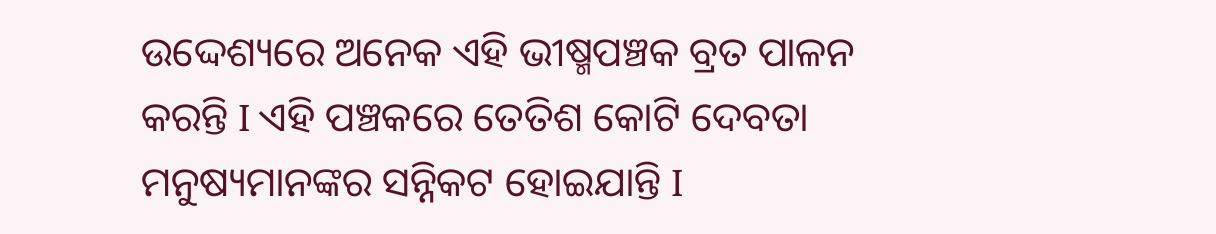ଉଦ୍ଦେଶ୍ୟରେ ଅନେକ ଏହି ଭୀଷ୍ମପଞ୍ଚକ ବ୍ରତ ପାଳନ କରନ୍ତି I ଏହି ପଞ୍ଚକରେ ତେତିଶ କୋଟି ଦେବତା ମନୁଷ୍ୟମାନଙ୍କର ସନ୍ନିକଟ ହୋଇଯାନ୍ତି I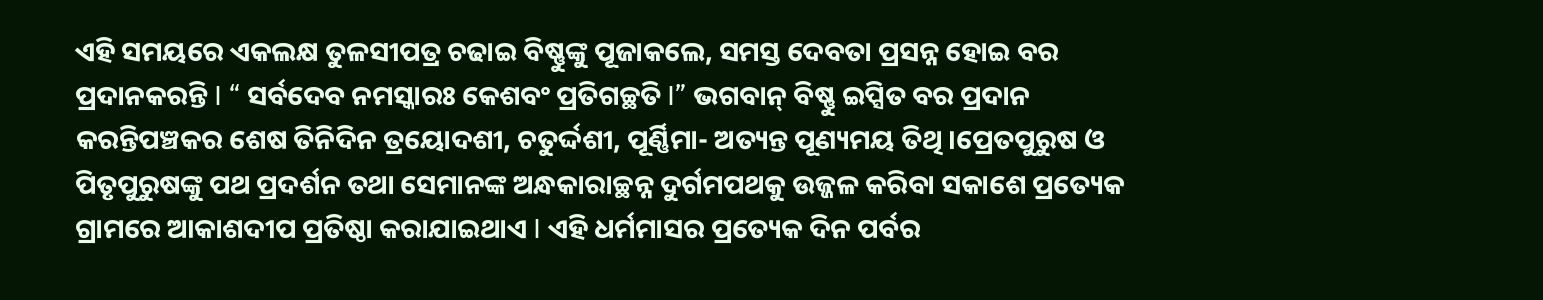ଏହି ସମୟରେ ଏକଲକ୍ଷ ତୁଳସୀପତ୍ର ଚଢାଇ ବିଷ୍ଣୁଙ୍କୁ ପୂଜାକଲେ, ସମସ୍ତ ଦେବତା ପ୍ରସନ୍ନ ହୋଇ ବର ପ୍ରଦାନକରନ୍ତି I “ ସର୍ବଦେବ ନମସ୍କାରଃ କେଶବଂ ପ୍ରତିଗଚ୍ଛତି I” ଭଗବାନ୍ ବିଷ୍ଣୁ ଇପ୍ସିତ ବର ପ୍ରଦାନ କରନ୍ତିପଞ୍ଚକର ଶେଷ ତିନିଦିନ ତ୍ରୟୋଦଶୀ, ଚତୁର୍ଦ୍ଦଶୀ, ପୂର୍ଣ୍ଣିମା- ଅତ୍ୟନ୍ତ ପୂଣ୍ୟମୟ ତିଥି ।ପ୍ରେତପୁରୁଷ ଓ ପିତୃପୁରୁଷଙ୍କୁ ପଥ ପ୍ରଦର୍ଶନ ତଥା ସେମାନଙ୍କ ଅନ୍ଧକାରାଚ୍ଛନ୍ନ ଦୁର୍ଗମପଥକୁ ଉଜ୍ଜଳ କରିବା ସକାଶେ ପ୍ରତ୍ୟେକ ଗ୍ରାମରେ ଆକାଶଦୀପ ପ୍ରତିଷ୍ଠା କରାଯାଇଥାଏ I ଏହି ଧର୍ମମାସର ପ୍ରତ୍ୟେକ ଦିନ ପର୍ବର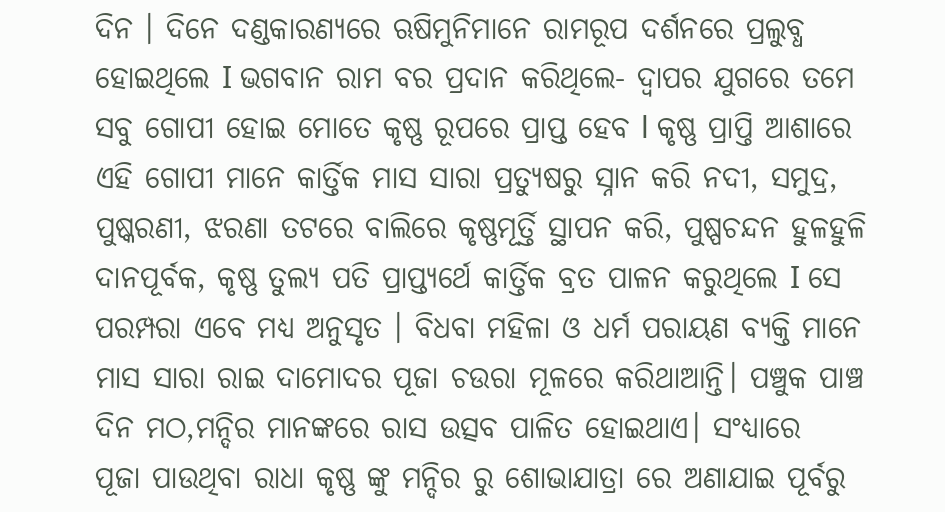ଦିନ । ଦିନେ ଦଣ୍ଡକାରଣ୍ୟରେ ଋଷିମୁନିମାନେ ରାମରୂପ ଦର୍ଶନରେ ପ୍ରଲୁବ୍ଧ ହୋଇଥିଲେ I ଭଗବାନ ରାମ ବର ପ୍ରଦାନ କରିଥିଲେ- ଦ୍ୱାପର ଯୁଗରେ ତମେ ସବୁ ଗୋପୀ ହୋଇ ମୋତେ କୃଷ୍ଣ ରୂପରେ ପ୍ରାପ୍ତ ହେବ l କୃଷ୍ଣ ପ୍ରାପ୍ତି ଆଶାରେ ଏହି ଗୋପୀ ମାନେ କାର୍ତ୍ତିକ ମାସ ସାରା ପ୍ରତ୍ୟୁଷରୁ ସ୍ନାନ କରି ନଦୀ, ସମୁଦ୍ର, ପୁଷ୍କରଣୀ, ଝରଣା ତଟରେ ବାଲିରେ କୃଷ୍ଣମୂର୍ତ୍ତି ସ୍ଥାପନ କରି, ପୁଷ୍ପଚନ୍ଦନ ହୁଳହୁଳି ଦାନପୂର୍ବକ, କୃଷ୍ଣ ତୁଲ୍ୟ ପତି ପ୍ରାପ୍ତ୍ୟର୍ଥେ କାର୍ତ୍ତିକ ବ୍ରତ ପାଳନ କରୁଥିଲେ I ସେ ପରମ୍ପରା ଏବେ ମଧ୍ୟ ଅନୁସୃତ । ବିଧବା ମହିଳା ଓ ଧର୍ମ ପରାୟଣ ବ୍ୟକ୍ତି ମାନେ ମାସ ସାରା ରାଇ ଦାମୋଦର ପୂଜା ଚଉରା ମୂଳରେ କରିଥାଆନ୍ତି। ପଞ୍ଚୁକ ପାଞ୍ଚ ଦିନ ମଠ,ମନ୍ଦିର ମାନଙ୍କରେ ରାସ ଉତ୍ସବ ପାଳିତ ହୋଇଥାଏ। ସଂଧ୍ୟାରେ
ପୂଜା ପାଉଥିବା ରାଧା କୃଷ୍ଣ ଙ୍କୁ ମନ୍ଦିର ରୁ ଶୋଭାଯାତ୍ରା ରେ ଅଣାଯାଇ ପୂର୍ବରୁ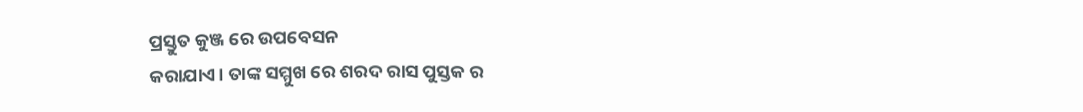ପ୍ରସ୍ତୁତ କୁଞ୍ଜ ରେ ଉପବେସନ
କରାଯାଏ। ତାଙ୍କ ସମ୍ମୁଖ ରେ ଶରଦ ରାସ ପୁସ୍ତକ ର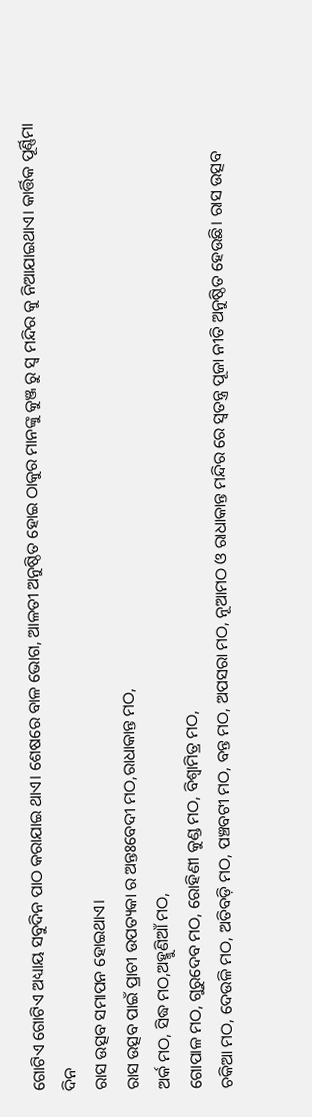ଗୋଟିଏ ଗୋଟିଏ ଅଧ୍ୟାୟ ସବୁଦିନ ପାଠ କରାଯାଇ ଥାଏ। ଶେଷରେ ବାଳ ଭୋଗ, ଆଳତୀ ଅନୁଷ୍ଠିତ ହୋଇ ଠାକୁର ମାନଙ୍କୁ କୁଞ୍ଜ ରୁ ସ୍ୱ ମନ୍ଦିର କୁ ନିଆଯାଇଥାଏ। କାର୍ତ୍ତିକ ପୂର୍ଣ୍ଣିମା ଦିନ
ରାସ ଉତ୍ସବ ସମାପନ ହୋଇଥାଏ।
ରାସ ଉତ୍ସବ ପାଇଁ ପ୍ରାଚୀ ଉପତ୍ୟକା ର ଅନ୍ତଃବେଦୀ ମଠ,ରାଧାକାନ୍ତ ମଠ,
ଅର୍କ ମଠ, ସିଦ୍ଧ ମଠ,ଅହ୍ମୁଣିଆଁ ମଠ,
ଗୋପାଳ ମଠ, ଗୁରୁଦେବ ମଠ, ରୋହିଣୀ କୁଣ୍ଡ ମଠ, ବିଶ୍ଵାମିତ୍ର ମଠ,
ଚକିଆ ମଠ, ଦେଉଳି ମଠ, ଅତିବଡ଼ି ମଠ, ପଞ୍ଚବଟୀ ମଠ, ବନ୍ତ ମଠ, ଅପସରା ମଠ, ନୂଆମଠ ଓ ରାଧାକାନ୍ତ ମନ୍ଦିର ରେ ସ୍ଵତନ୍ତ୍ର ପୂଜା ନୀତି ଅନୁଷ୍ଠିତ ହେଉଛି। ରାସ ଉତ୍ସବ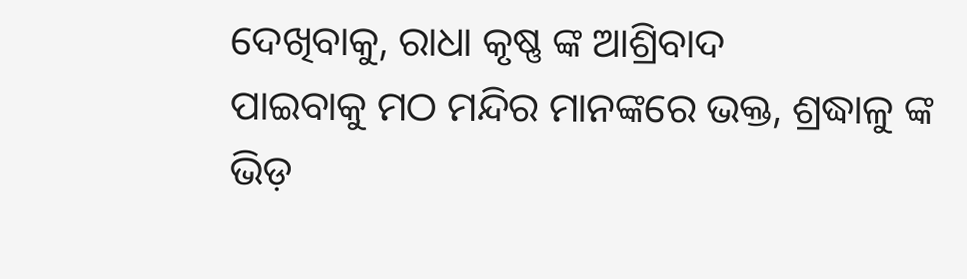ଦେଖିବାକୁ, ରାଧା କୃଷ୍ଣ ଙ୍କ ଆଶ୍ରିବାଦ
ପାଇବାକୁ ମଠ ମନ୍ଦିର ମାନଙ୍କରେ ଭକ୍ତ, ଶ୍ରଦ୍ଧାଳୁ ଙ୍କ ଭିଡ଼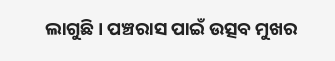ଲାଗୁଛି। ପଞ୍ଚରାସ ପାଇଁ ଉତ୍ସବ ମୁଖର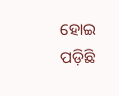ହୋଇ ପଡ଼ିଛି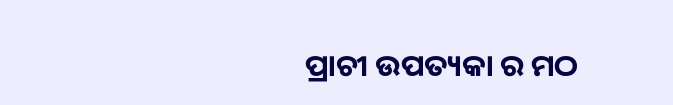ପ୍ରାଚୀ ଉପତ୍ୟକା ର ମଠ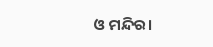ଓ ମନ୍ଦିର।